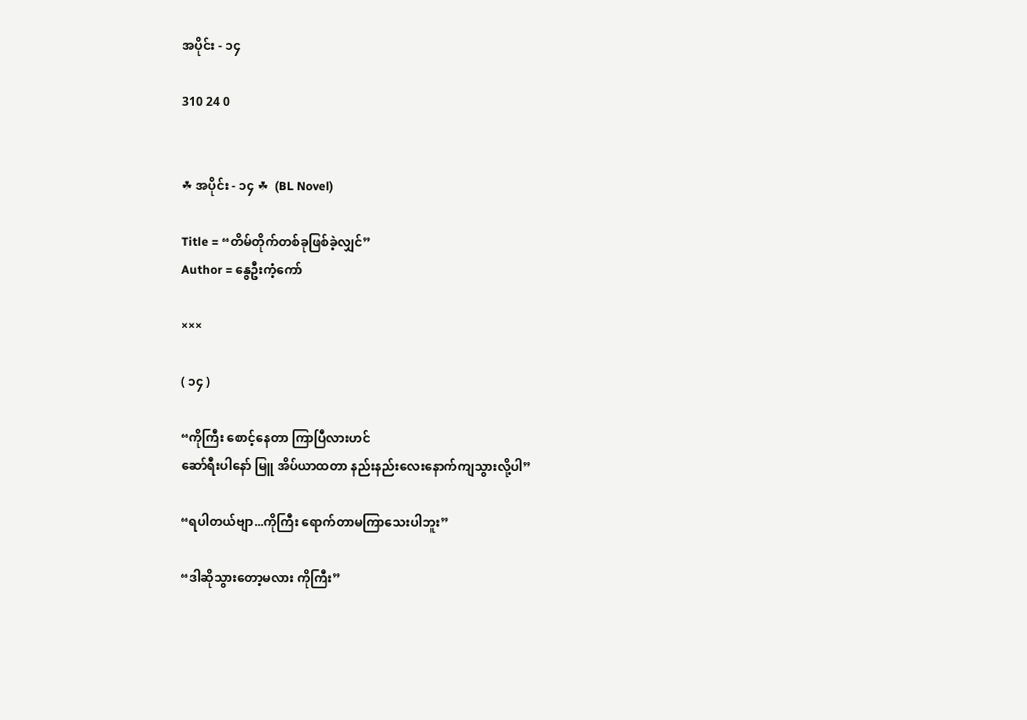အပိုင်း - ၁၄

310 24 0


☘ အပိုင်း - ၁၄ ☘  (BL Novel)

Title = “တိမ်တိုက်တစ်ခုဖြစ်ခဲ့လျှင်”
Author = နွေဦးကံ့ကော်

×××

( ၁၄ )

“ကိုကြီး စောင့်နေတာ ကြာပြီလားဟင်
ဆော်ရီးပါနော် မြူ အိပ်ယာထတာ နည်းနည်းလေးနောက်ကျသွားလို့ပါ”

“ရပါတယ်‌ဗျာ...ကိုကြီး ရောက်တာမကြာသေးပါဘူး”

“ဒါဆိုသွားတော့မလား ကိုကြီး”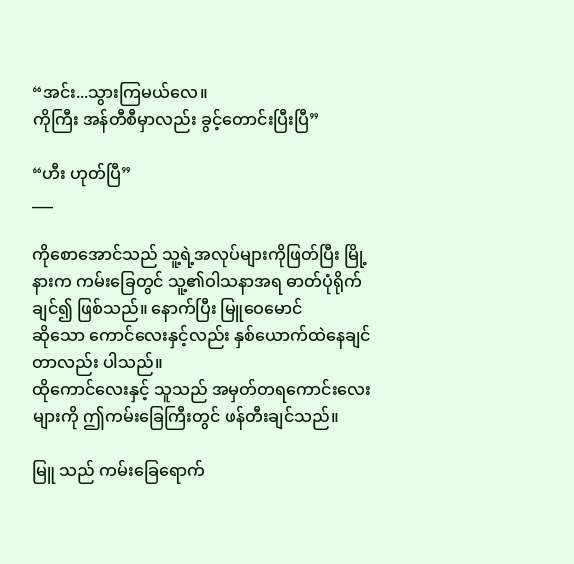“အင်း...သွားကြမယ်လေ။
ကိုကြီး အန်တီစီမှာလည်း ခွင့်တောင်းပြီးပြီ”

“ဟီး ဟုတ်ပြီ”
___

ကိုစောအောင်သည် သူ့ရဲ့အလုပ်များကိုဖြတ်ပြီး မြို့နားက ကမ်းခြေတွင် သူ့၏ဝါသနာအရ ဓာတ်ပုံရိုက်ချင်၍ ဖြစ်သည်။ နောက်ပြီး မြူဝေမောင်
ဆိုသော ကောင်လေးနှင့်လည်း နှစ်ယောက်ထဲနေချင်တာလည်း ပါသည်။
ထိုကောင်လေးနှင့် သူသည် အမှတ်တရကောင်းလေးများကို ဤကမ်းခြေကြီးတွင် ဖန်တီးချင်သည်။

မြူ သည် ကမ်းခြေရောက်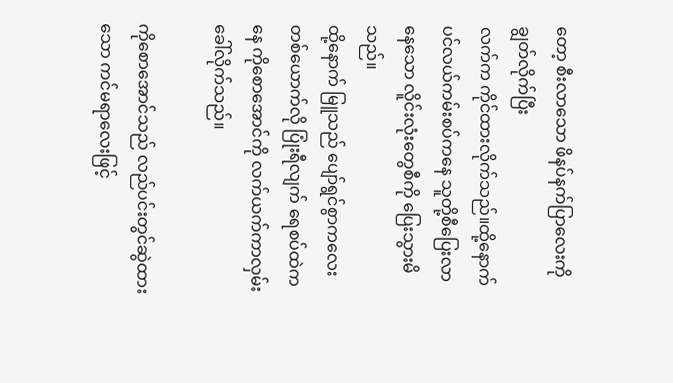တော့ စီးလာသော ဖိနပ်နက်ပြာလေးကို ချွတ်လိုက်ပြီး
လက်က ကိုင်ထားလိုက်သည်။ထို့နောက်
ပင်လယ်ကမ်းစပ်ကနေ သူတို့စီပြေးလာနေသော လိူင်းလုံးတွေစီကို ‌ပြေးသွားမိသည်။
ထို့နောက် မြူသည် ပျော်ရွင်စွာကလေးတစ်ယောက်လို ပြုံးရီလျက် ရေစပ်ထဲကနေ ကိုစောအောင်ကို လက်ယက်ကာလှမ်းခေါ်လိုက်သည်။

ကိုစောအောင်သည် လည်ပင်းတွင်ဆွဲထားသော ကင်မရာလေးဖြင့်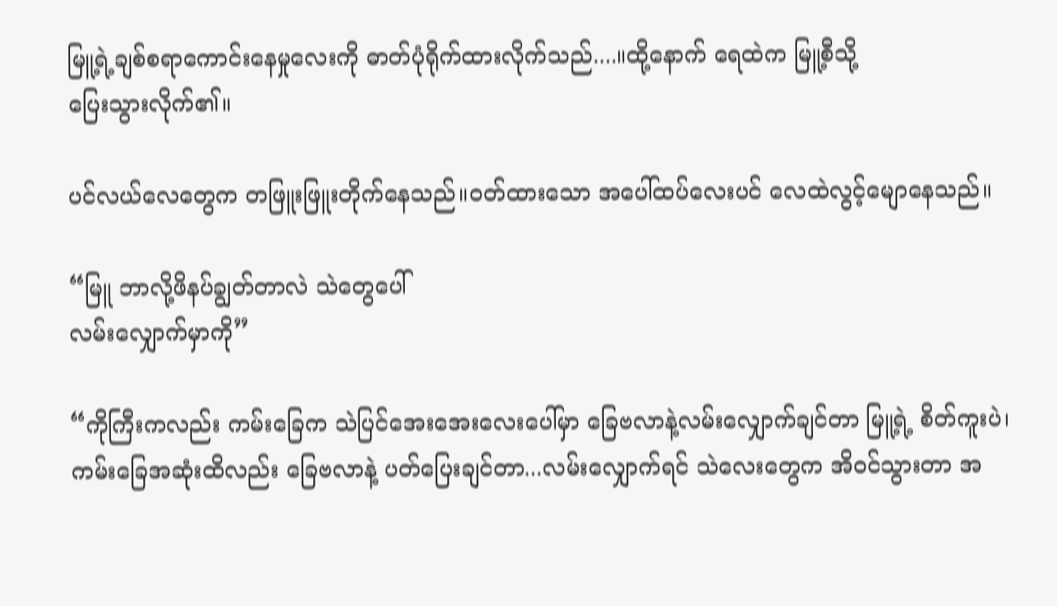မြူ့ရဲ့ချစ်စရာကောင်းနေမှုလေးကို ဓာတ်ပုံရိုက်ထားလိုက်သည်....။ထို့နောက် ရေထဲက မြူ့စီသို့
ပြေးသွားလိုက်၏။

ပင်လယ်လေတွေက တဖြူးဖြူးတိုက်နေသည်။ဝတ်ထားသော အပေါ်ထပ်လေးပင် လေထဲလွင့်မျောနေသည်။

“မြူ ဘာလို့ဖိနပ်ချွတ်တာလဲ သဲတွေပေါ်
လမ်းလျှောက်မှာကို”

“ကိုကြီးကလည်း ကမ်းခြေက သဲပြင်အေးအေးလေးပေါ်မှာ ခြေဗလာနဲ့လမ်းလျှောက်ချင်တာ မြူ့ရဲ့ စိတ်ကူးပဲ၊
ကမ်းခြေအဆုံးထိလည်း ခြေဗလာနဲ့ ပတ်ပြေးချင်တာ...လမ်းလျှောက်ရင် သဲလေးတွေက အိဝင်သွားတာ အ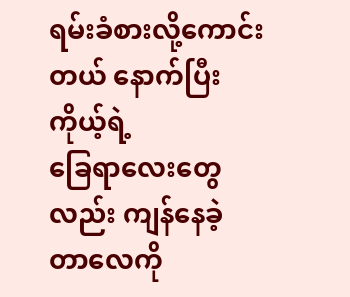ရမ်းခံစားလို့ကောင်းတယ် နောက်ပြီး ကိုယ့်ရဲ့
ခြေရာလေးတွေလည်း ကျန်နေခဲ့တာ‌လေကို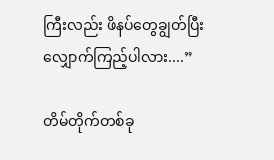ကြီးလည်း ဖိနပ်တွေချွတ်ပြီး လျှောက်ကြည့်ပါလား....”

တိမ်တိုက်တစ်ခု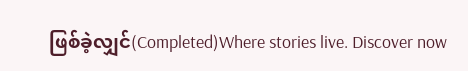ဖြစ်ခဲ့လျှင်(Completed)Where stories live. Discover now